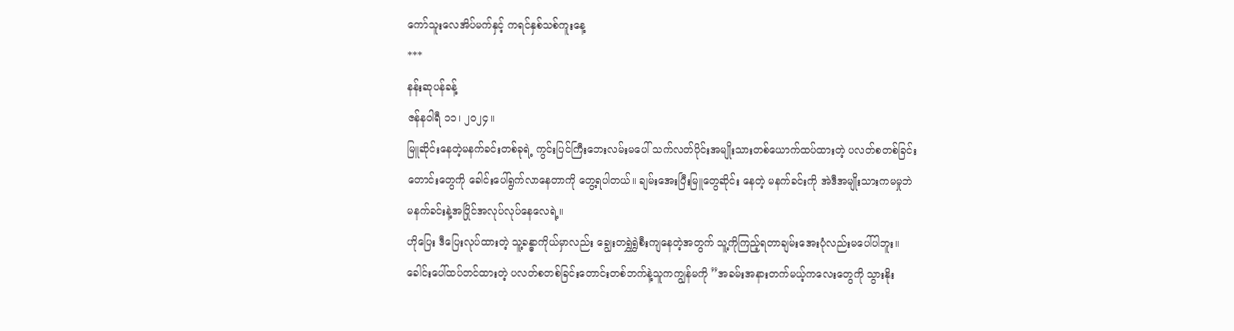ကော်သူးလေအိပ်မက်နှင့် ကရင်နှစ်သစ်ကူးနေ့
***
နန်းဆုပန်ခန့်
ဇန်နဝါရီ ၁၁၊ ၂၀၂၄။
မြူဆိုင်းနေတဲ့မနက်ခင်းတစ်ခုရဲ့ ကွင်းပြင်ကြီးဘေးလမ်းမပေါ် သက်လတ်ပိုင်းအမျိုးသားတစ်ယောက်ထပ်ထားတဲ့ ပလတ်စတစ်ခြင်းတောင်းတွေကို ခေါင်းပေါ်ရွက်လာနေတာကို တွေ့ရပါတယ်။ ချမ်းအေးပြီးမြူတွေဆိုင်း နေတဲ့ မနက်ခင်းကို အဲဒီအမျိုးသားကမမှုဘဲ မနက်ခင်းနဲ့အပြိုင်အလုပ်လုပ်နေလေရဲ့။
ဟိုပြေး ဒီပြေးလုပ်ထားတဲ့ သူ့ခန္ဓာကိုယ်မှာလည်း ချွေးတရွှဲရွှဲစီးကျနေတဲ့အတွက် သူ့ကိုကြည့်ရတာချမ်းအေးပုံလည်းမပေါ်ပါဘူး။ ခေါင်းပေါ်ထပ်တင်ထားတဲ့ ပလတ်စတစ်ခြင်းတောင်းတစ်ဘက်နဲ့သူကကျွန်မကို ”အခမ်းအနားတက်မယ့်ကလေးတွေကို သွားနိုး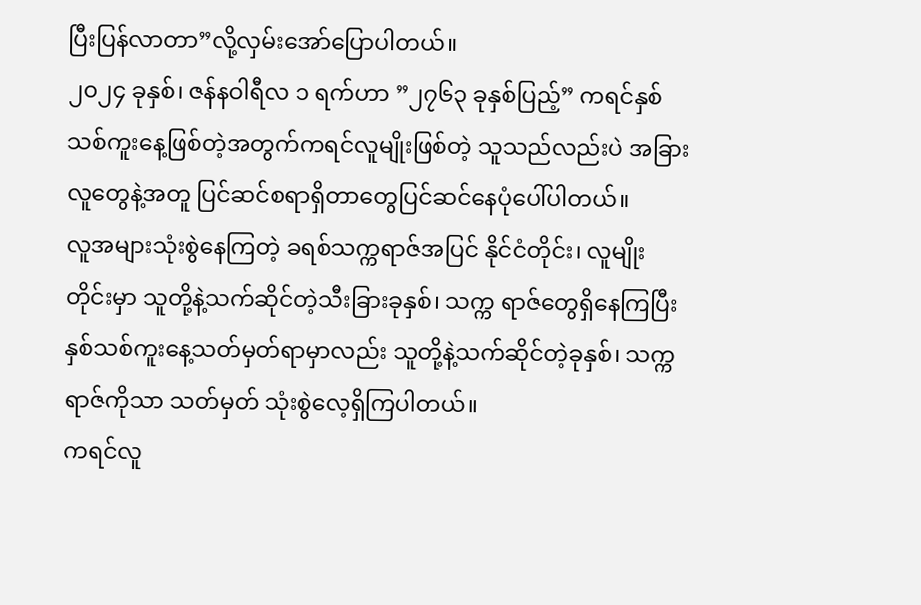ပြီးပြန်လာတာ”လို့လှမ်းအော်ပြောပါတယ်။
၂၀၂၄ ခုနှစ်၊ ဇန်နဝါရီလ ၁ ရက်ဟာ ”၂၇၆၃ ခုနှစ်ပြည့်” ကရင်နှစ်သစ်ကူးနေ့ဖြစ်တဲ့အတွက်ကရင်လူမျိုးဖြစ်တဲ့ သူသည်လည်းပဲ အခြားလူတွေနဲ့အတူ ပြင်ဆင်စရာရှိတာတွေပြင်ဆင်နေပုံပေါ်ပါတယ်။
လူအများသုံးစွဲနေကြတဲ့ ခရစ်သက္ကရာဇ်အပြင် နိုင်ငံတိုင်း၊ လူမျိုးတိုင်းမှာ သူတို့နဲ့သက်ဆိုင်တဲ့သီးခြားခုနှစ်၊ သက္က ရာဇ်တွေရှိနေကြပြီး နှစ်သစ်ကူးနေ့သတ်မှတ်ရာမှာလည်း သူတို့နဲ့သက်ဆိုင်တဲ့ခုနှစ်၊ သက္ကရာဇ်ကိုသာ သတ်မှတ် သုံးစွဲလေ့ရှိကြပါတယ်။
ကရင်လူ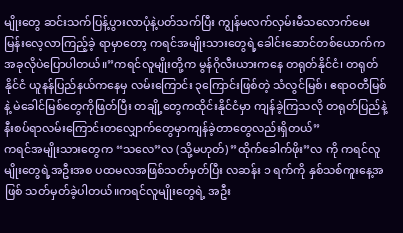မျိုးတွေ ဆင်းသက်ပြန့်ပွားလာပုံနဲ့ပတ်သက်ပြီး ကျွန်မလက်လှမ်းမီသလောက်မေးမြန်းလေ့လာကြည့်ခဲ့ ရာမှာတော့ ကရင်အမျိုးသားတွေရဲ့ခေါင်းဆောင်တစ်ယောက်ကအခုလိုပဲပြောပါတယ်။”ကရင်လူမျိုးတို့က မွန်ဂိုလီးယားကနေ တရုတ်နိုင်ငံ၊ တရုတ်နိုင်ငံ ယူနန်ပြည်နယ်ကနေမှ လမ်းကြောင်း ၃ကြောင်းဖြစ်တဲ့ သံလွင်မြစ်၊ ဧရာဝတီမြစ်နဲ့ မဲခေါင်မြစ်တွေကိုဖြတ်ပြီး တချို့တွေကထိုင်းနိုင်ငံမှာ ကျန်ခဲ့ကြသလို တရုတ်ပြည်နဲ့ နီးစပ်ရာလမ်းကြောင်းတလျှောက်တွေမှာကျန်ခဲ့တာတွေလည်းရှိတယ်”
ကရင်အမျိုးသားတွေက “သလေ”လ (သို့မဟုတ်) ”ထိုက်ခေါက်ဖိုး”လ ကို ကရင်လူမျိုးတွေရဲ့အဦးအစ ပထမလအဖြစ်သတ်မှတ်ပြီး လဆန်း ၁ ရက်ကို နှစ်သစ်ကူးနေ့အဖြစ် သတ်မှတ်ခဲ့ပါတယ်။ကရင်လူမျိုးတွေရဲ့ အဦး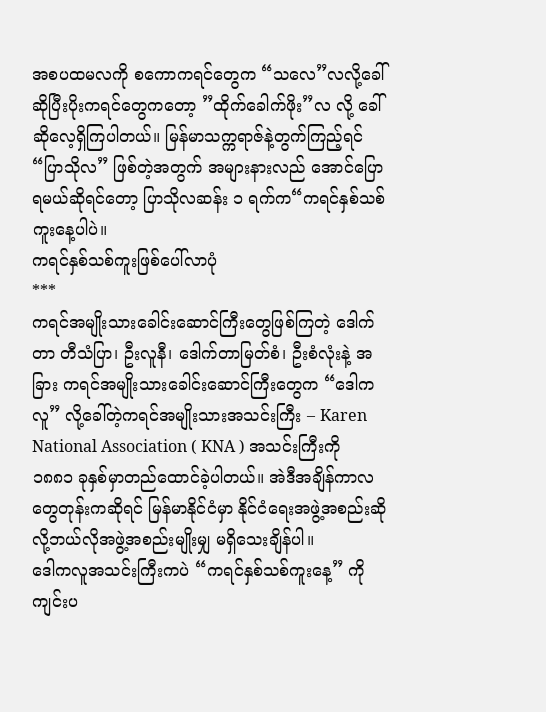အစပထမလကို စကောကရင်တွေက “သလေ”လလို့ခေါ်ဆိုပြီးပိုးကရင်တွေကတော့ ”ထိုက်ခေါက်ဖိုး”လ လို့ ခေါ်ဆိုလေ့ရှိကြပါတယ်။ မြန်မာသက္ကရာဇ်နဲ့တွက်ကြည့်ရင်“ပြာသိုလ” ဖြစ်တဲ့အတွက် အများနားလည် အောင်ပြောရမယ်ဆိုရင်တော့ ပြာသိုလဆန်း ၁ ရက်က“ကရင်နှစ်သစ်ကူးနေ့ပါပဲ။
ကရင်နှစ်သစ်ကူးဖြစ်ပေါ်လာပုံ
***
ကရင်အမျိုးသားခေါင်းဆောင်ကြီးတွေဖြစ်ကြတဲ့ ဒေါက်တာ တီသံပြာ၊ ဦးလူနီ၊ ဒေါက်တာမြတ်စံ၊ ဦးစံလုံးနဲ့ အခြား ကရင်အမျိုးသားခေါင်းဆောင်ကြီးတွေက “ဒေါကလူ” လို့ခေါ်တဲ့ကရင်အမျိုးသားအသင်းကြီး – Karen National Association ( KNA ) အသင်းကြီးကို ၁၈၈၁ ခုနှစ်မှာတည်ထောင်ခဲ့ပါတယ်။ အဲဒီအချိန်ကာလတွေတုန်းကဆိုရင် မြန်မာနိုင်ငံမှာ နိုင်ငံရေးအဖွဲ့အစည်းဆိုလို့ဘယ်လိုအဖွဲ့အစည်းမျိုးမျှ မရှိသေးချိန်ပါ။
ဒေါကလူအသင်းကြီးကပဲ “ကရင်နှစ်သစ်ကူးနေ့” ကိုကျင်းပ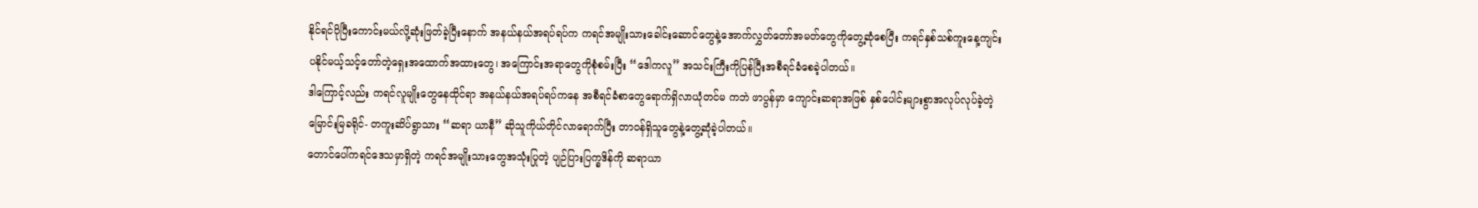နိုင်ရင်ပိုပြီးကောင်းမယ်လို့ဆုံးဖြတ်ခဲ့ပြီးနောက် အနယ်နယ်အရပ်ရပ်က ကရင်အမျိုးသားခေါင်းဆောင်တွေနဲ့အောက်လွှတ်တော်အမတ်တွေကိုတွေ့ဆုံစေပြီး ကရင်နှစ်သစ်ကူးနေ့ကျင်းပနိုင်မယ့်သင့်တော်တဲ့ရှေးအထောက်အထားတွေ၊ အကြောင်းအရာတွေကိုစုံစမ်းပြီး “ဒေါကလူ” အသင်းကြီးကိုပြန်ပြီးအစီရင်ခံစေခဲ့ပါတယ်။
ဒါကြောင့်လည်း ကရင်လူမျိုးတွေနေထိုင်ရာ အနယ်နယ်အရပ်ရပ်ကနေ အစီရင်ခံစာတွေရောက်ရှိလာယုံတင်မ ကဘဲ ဖာပွန်မှာ ကျောင်းဆရာအဖြစ် နှစ်ပေါင်းများစွာအလုပ်လုပ်ခဲ့တဲ့မြောင်းမြခရိုင်- တကူးဆိပ်ရွာသား “ဆရာ ယာနီ” ဆိုသူကိုယ်တိုင်လာရောက်ပြီး တာဝန်ရှိသူတွေနဲ့တွေ့ဆုံခဲ့ပါတယ်။
တောင်ပေါ်ကရင်ဒေသမှာရှိတဲ့ ကရင်အမျိုးသားတွေအသုံးပြုတဲ့ ပျဉ်ပြားပြက္ခဒိန်ကို ဆရာယာ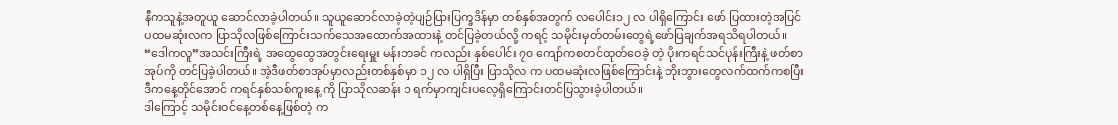နီကသူနဲ့အတူယူ ဆောင်လာခဲ့ပါတယ်။ သူယူဆောင်လာခဲ့တဲ့ပျဉ်ပြားပြက္ခဒိန်မှာ တစ်နှစ်အတွက် လပေါင်း၁၂ လ ပါရှိကြောင်း ဖော် ပြထားတဲ့အပြင် ပထမဆုံးလက ပြာသိုလဖြစ်ကြောင်းသက်သေအထောက်အထားနဲ့ တင်ပြခဲ့တယ်လို့ ကရင့် သမိုင်းမှတ်တမ်းတွေရဲ့ဖော်ပြချက်အရသိရပါတယ်။
“ဒေါကလူ”အသင်းကြီးရဲ့ အထွေထွေအတွင်းရေးမှူး မန်းဘခင် ကလည်း နှစ်ပေါင်း ၇၀ ကျော်ကစတင်ထုတ်ဝေခဲ့ တဲ့ ပိုးကရင်သင်ပုန်းကြီးနဲ့ ဖတ်စာအုပ်ကို တင်ပြခဲ့ပါတယ်။ အဲ့ဒီဖတ်စာအုပ်မှာလည်းတစ်နှစ်မှာ ၁၂ လ ပါရှိပြီး ပြာသိုလ က ပထမဆုံးလဖြစ်ကြောင်းနဲ့ ဘိုးဘွားတွေလက်ထက်ကစပြီးဒီကနေ့တိုင်အောင် ကရင်နှစ်သစ်ကူးနေ့ ကို ပြာသိုလဆန်း ၁ ရက်မှာကျင်းပလေ့ရှိကြောင်းတင်ပြသွားခဲ့ပါတယ်။
ဒါကြောင့် သမိုင်းဝင်နေ့တစ်နေ့ဖြစ်တဲ့ က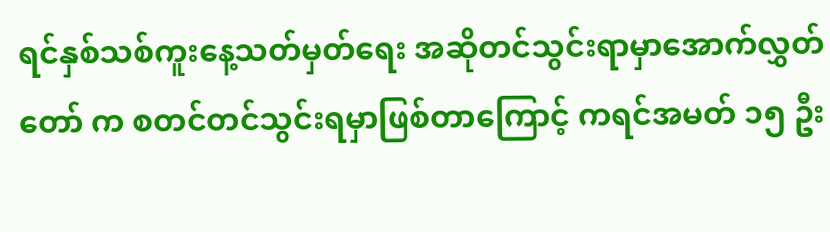ရင်နှစ်သစ်ကူးနေ့သတ်မှတ်ရေး အဆိုတင်သွင်းရာမှာအောက်လွှတ်တော် က စတင်တင်သွင်းရမှာဖြစ်တာကြောင့် ကရင်အမတ် ၁၅ ဦး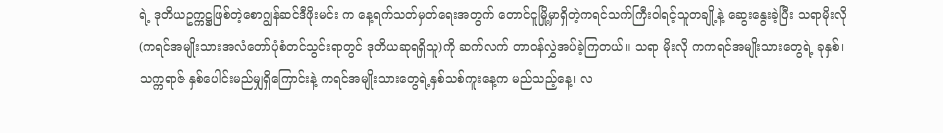ရဲ့ ဒုတိယဥက္ကဋ္ဌဖြစ်တဲ့စောဂျွန်ဆင်ဒီဖိုးမင်း က နေ့ရက်သတ်မှတ်ရေးအတွက် တောင်ငူမြို့မှာရှိတဲ့ကရင်သက်ကြီးဝါရင့်သူတချို့နဲ့ ဆွေးနွေးခဲ့ပြီး သရာမိုးလို (ကရင်အမျိုးသားအလံတော်ပုံစံတင်သွင်းရာတွင် ဒုတိယဆုရရှိသူ)ကို ဆက်လက် တာဝန်လွှဲအပ်ခဲ့ကြတယ်။ သရာ မိုးလို ကကရင်အမျိုးသားတွေရဲ့ ခုနှစ်၊ သက္ကရာဇ် နှစ်ပေါင်းမည်မျှရှိကြောင်းနဲ့ ကရင်အမျိုးသားတွေရဲ့နှစ်သစ်ကူးနေ့က မည်သည့်နေ့၊ လ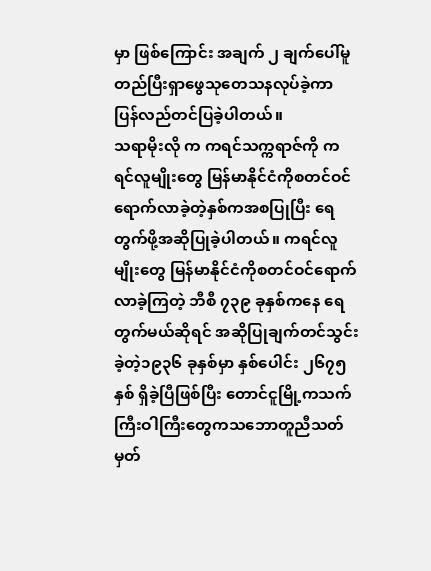မှာ ဖြစ်ကြောင်း အချက် ၂ ချက်ပေါ်မူတည်ပြီးရှာဖွေသုတေသနလုပ်ခဲ့ကာ ပြန်လည်တင်ပြခဲ့ပါတယ်။
သရာမိုးလို က ကရင်သက္ကရာဇ်ကို ကရင်လူမျိုးတွေ မြန်မာနိုင်ငံကိုစတင်ဝင်ရောက်လာခဲ့တဲ့နှစ်ကအစပြုပြီး ရေ တွက်ဖို့အဆိုပြုခဲ့ပါတယ်။ ကရင်လူမျိုးတွေ မြန်မာနိုင်ငံကိုစတင်ဝင်ရောက်လာခဲ့ကြတဲ့ ဘီစီ ၇၃၉ ခုနှစ်ကနေ ရေတွက်မယ်ဆိုရင် အဆိုပြုချက်တင်သွင်းခဲ့တဲ့၁၉၃၆ ခုနှစ်မှာ နှစ်ပေါင်း ၂၆၇၅ နှစ် ရှိခဲ့ပြီဖြစ်ပြီး တောင်ငူမြို့ကသက်ကြီးဝါကြီးတွေကသဘောတူညီသတ်မှတ်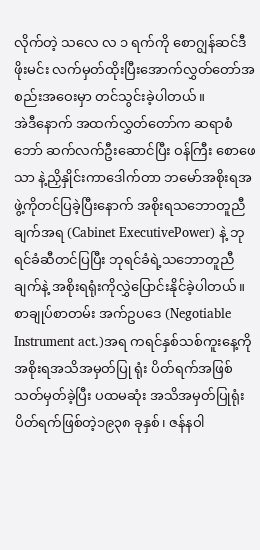လိုက်တဲ့ သလေ လ ၁ ရက်ကို စောဂျွန်ဆင်ဒီဖိုးမင်း လက်မှတ်ထိုးပြီးအောက်လွှတ်တော်အစည်းအဝေးမှာ တင်သွင်းခဲ့ပါတယ်။
အဲဒီနောက် အထက်လွှတ်တော်က ဆရာစံဘော် ဆက်လက်ဦးဆောင်ပြီး ဝန်ကြီး စောဖေသာ နဲ့ညှိနှိုင်းကာဒေါက်တာ ဘမော်အစိုးရအဖွဲ့ကိုတင်ပြခဲ့ပြီးနောက် အစိုးရသဘောတူညီချက်အရ (Cabinet ExecutivePower) နဲ့ ဘုရင်ခံဆီတင်ပြပြီး ဘုရင်ခံရဲ့သဘောတူညီချက်နဲ့ အစိုးရရုံးကိုလွှဲပြောင်းနိုင်ခဲ့ပါတယ်။
စာချုပ်စာတမ်း အက်ဥပဒေ (Negotiable Instrument act.)အရ ကရင်နှစ်သစ်ကူးနေ့ကိုအစိုးရအသိအမှတ်ပြု ရုံး ပိတ်ရက်အဖြစ်သတ်မှတ်ခဲ့ပြီး ပထမဆုံး အသိအမှတ်ပြုရုံးပိတ်ရက်ဖြစ်တဲ့၁၉၃၈ ခုနှစ်၊ ဇန်နဝါ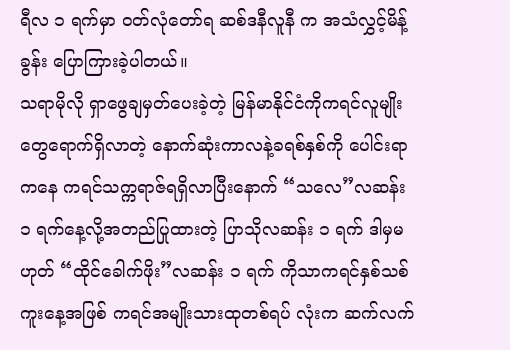ရီလ ၁ ရက်မှာ ဝတ်လုံတော်ရ ဆစ်ဒနီလူနီ က အသံလွှင့်မိန့်ခွန်း ပြောကြားခဲ့ပါတယ်။
သရာမိုလို ရှာဖွေချမှတ်ပေးခဲ့တဲ့ မြန်မာနိုင်ငံကိုကရင်လူမျိုးတွေရောက်ရှိလာတဲ့ နောက်ဆုံးကာလနဲ့ခရစ်နှစ်ကို ပေါင်းရာကနေ ကရင်သက္ကရာဇ်ရရှိလာပြီးနောက် “သလေ”လဆန်း ၁ ရက်နေ့လို့အတည်ပြုထားတဲ့ ပြာသိုလဆန်း ၁ ရက် ဒါမှမဟုတ် “ထိုင်ခေါက်ဖိုး”လဆန်း ၁ ရက် ကိုသာကရင်နှစ်သစ်ကူးနေ့အဖြစ် ကရင်အမျိုးသားထုတစ်ရပ် လုံးက ဆက်လက်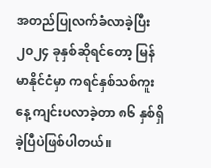အတည်ပြုလက်ခံလာခဲ့ပြီး၂၀၂၄ ခုနှစ်ဆိုရင်တော့ မြန်မာနိုင်ငံမှာ ကရင်နှစ်သစ်ကူးနေ့ ကျင်းပလာခဲ့တာ ၈၆ နှစ်ရှိခဲ့ပြီပဲဖြစ်ပါတယ်။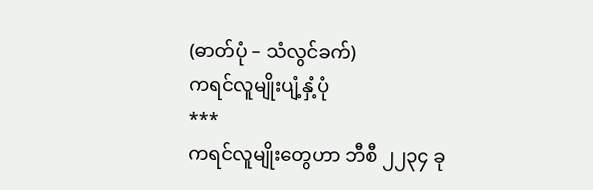(ဓာတ်ပုံ – သံလွင်ခက်)
ကရင်လူမျိုးပျံ့နှံ့ပုံ
***
ကရင်လူမျိုးတွေဟာ ဘီစီ ၂၂၃၄ ခု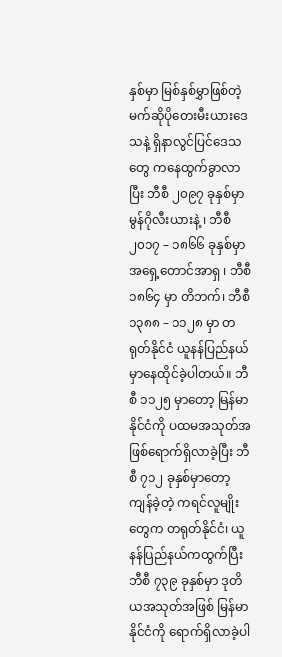နှစ်မှာ မြစ်နှစ်မွှာဖြစ်တဲ့ မက်ဆိုပိုတေးမီးယားဒေသနဲ့ ရှိနာလွင်ပြင်ဒေသတွေ ကနေထွက်ခွာလာပြီး ဘီစီ ၂၀၉၇ ခုနှစ်မှာ မွန်ဂိုလီးယားနဲ့ ၊ ဘီစီ၂၀၁၇ – ၁၈၆၆ ခုနှစ်မှာ အရှေ့တောင်အာရှ ၊ ဘီစီ ၁၈၆၄ မှာ တိဘက်၊ ဘီစီ ၁၃၈၈ – ၁၁၂၈ မှာ တရုတ်နိုင်ငံ ယူနန်ပြည်နယ်မှာနေထိုင်ခဲ့ပါတယ်။ ဘီစီ ၁၁၂၅ မှာတော့ မြန်မာနိုင်ငံကို ပထမအသုတ်အဖြစ်ရောက်ရှိလာခဲ့ပြီး ဘီစီ ၇၁၂ ခုနှစ်မှာတော့ ကျန်ခဲ့တဲ့ ကရင်လူမျိုးတွေက တရုတ်နိုင်ငံ၊ ယူနန်ပြည်နယ်ကထွက်ပြီး ဘီစီ ၇၃၉ ခုနှစ်မှာ ဒုတိယအသုတ်အဖြစ် မြန်မာနိုင်ငံကို ရောက်ရှိလာခဲ့ပါ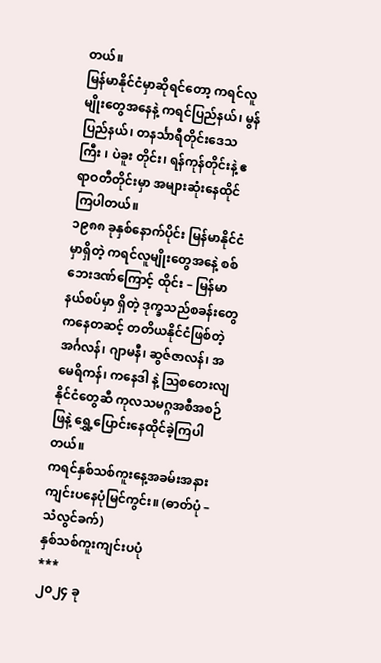တယ်။
မြန်မာနိုင်ငံမှာဆိုရင်တော့ ကရင်လူမျိုးတွေအနေနဲ့ ကရင်ပြည်နယ်၊ မွန်ပြည်နယ်၊ တနင်္သာရီတိုင်းဒေသကြီး ၊ ပဲခူး တိုင်း၊ ရန်ကုန်တိုင်းနဲ့ ဧရာဝတီတိုင်းမှာ အများဆုံးနေထိုင်ကြပါတယ်။
၁၉၈၈ ခုနှစ်နောက်ပိုင်း မြန်မာနိုင်ငံမှာရှိတဲ့ ကရင်လူမျိုးတွေအနေဲ့ စစ်ဘေးဒဏ်ကြောင့် ထိုင်း – မြန်မာ နယ်စပ်မှာ ရှိတဲ့ ဒုက္ခသည်စခန်းတွေကနေတဆင့် တတိယနိုင်ငံဖြစ်တဲ့ အင်္ဂလန်၊ ဂျာမနီ၊ ဆွဇ်ဇာလန်၊ အမေရိကန်၊ ကနေဒါ နဲ့ ဩစတေးလျနိုင်ငံတွေဆီ ကုလသမဂ္ဂအစီအစဉ်ဖြနဲ့ ရွှေ့ပြောင်းနေထိုင်ခဲ့ကြပါတယ်။
ကရင်နှစ်သစ်ကူးနေ့အခမ်းအနားကျင်းပနေပုံမြင်ကွင်း။ (ဓာတ်ပုံ – သံလွင်ခက်)
နှစ်သစ်ကူးကျင်းပပုံ
***
၂၀၂၄ ခု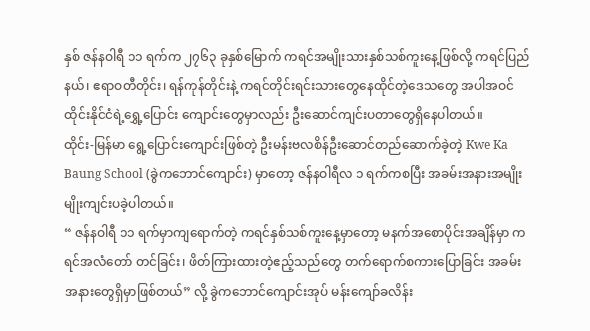နှစ် ဇန်နဝါရီ ၁၁ ရက်က ၂၇၆၃ ခုနှစ်မြောက် ကရင်အမျိုးသားနှစ်သစ်ကူးနေ့ဖြစ်လို့ ကရင်ပြည်နယ်၊ ဧရာဝတီတိုင်း၊ ရန်ကုန်တိုင်းနဲ့ ကရင်တိုင်းရင်းသားတွေနေထိုင်တဲ့ဒေသတွေ အပါအဝင် ထိုင်းနိုင်ငံရဲ့ရွှေ့ပြောင်း ကျောင်းတွေမှာလည်း ဦးဆောင်ကျင်းပတာတွေရှိနေပါတယ်။
ထိုင်း-မြန်မာ ရွေ့ပြောင်းကျောင်းဖြစ်တဲ့ ဦးမန်းဗလစိန်ဦးဆောင်တည်ဆောက်ခဲ့တဲ့ Kwe Ka Baung School (ခွဲကဘောင်ကျောင်း) မှာတော့ ဇန်နဝါရီလ ၁ ရက်ကစပြီး အခမ်းအနားအမျိုးမျိုးကျင်းပခဲ့ပါတယ်။
“ ဇန်နဝါရီ ၁၁ ရက်မှာကျရောက်တဲ့ ကရင်နှစ်သစ်ကူးနေ့မှာတော့ မနက်အစောပိုင်းအချိန်မှာ ကရင်အလံတော် တင်ခြင်း၊ ဖိတ်ကြားထားတဲ့ဧည့်သည်တွေ တက်ရောက်စကားပြောခြင်း အခမ်းအနားတွေရှိမှာဖြစ်တယ်” လို့ ခွဲကဘောင်ကျောင်းအုပ် မန်းကျော်ခလိန်း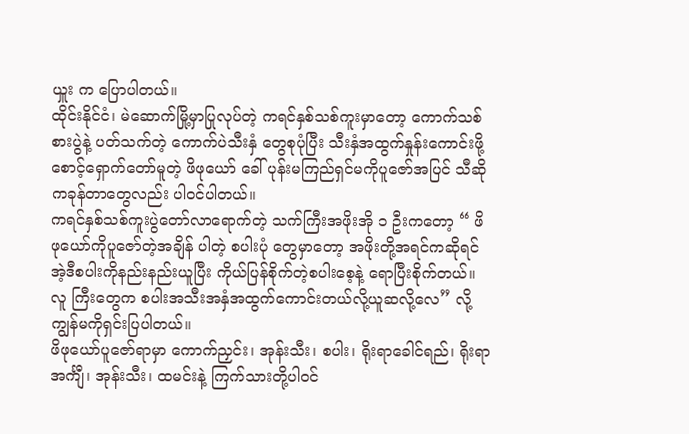ယှူး က ပြောပါတယ်။
ထိုင်းနိုင်ငံ၊ မဲဆောက်မြို့မှာပြုလုပ်တဲ့ ကရင်နှစ်သစ်ကူးမှာတော့ ကောက်သစ်စားပွဲနဲ့ ပတ်သက်တဲ့ ကောက်ပဲသီးနှံ တွေစုပုံပြီး သီးနှံအထွက်နှုန်းကောင်းဖို့ စောင့်ရှောက်တော်မူတဲ့ ဖိဖုယော် ခေါ် ပုန်းမကြည်ရှင်မကိုပူဇော်အပြင် သီဆိုကခုန်တာတွေလည်း ပါဝင်ပါတယ်။
ကရင်နှစ်သစ်ကူးပွဲတော်လာရောက်တဲ့ သက်ကြီးအဖိုးအို ၁ ဦးကတော့ “ ဖိဖုယော်ကိုပူဇော်တဲ့အချိန် ပါတဲ့ စပါးပုံ တွေမှာတော့ အဖိုးတို့အရင်ကဆိုရင် အဲ့ဒီစပါးကိုနည်းနည်းယူပြီး ကိုယ်ပြန်စိုက်တဲ့စပါးစေ့နဲ့ ရောပြီးစိုက်တယ်။ လူ ကြီးတွေက စပါးအသီးအနှံအထွက်ကောင်းတယ်လို့ယူဆလို့လေ” လို့ ကျွန်မကိုရှင်းပြပါတယ်။
ဖိဖုယော်ပူဇော်ရာမှာ ကောက်ညှင်း၊ အုန်းသီး၊ စပါး၊ ရိုးရာခေါင်ရည်၊ ရိုးရာအင်္ကျီ၊ အုန်းသီး၊ ထမင်းနဲ့ ကြက်သားတို့ပါဝင်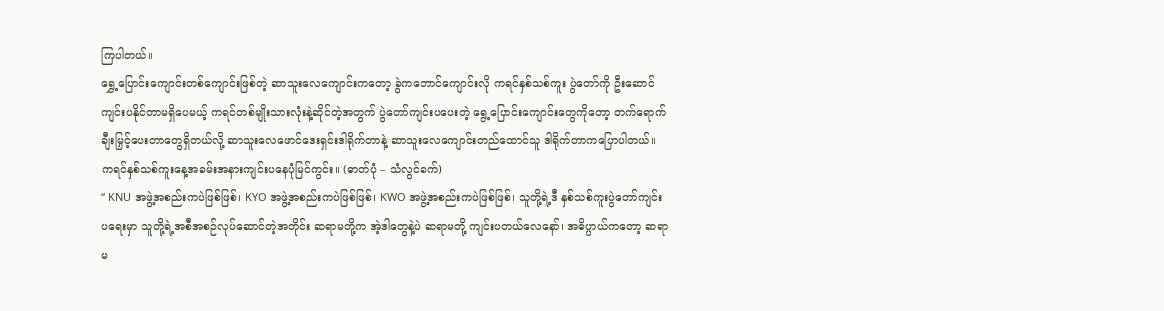ကြပါတယ်။
ရွှေ့ပြောင်းကျောင်းတစ်ကျောင်းဖြစ်တဲ့ ဆာသူးလေကျောင်းကတော့ ခွဲကဘောင်ကျောင်းလို ကရင်နှစ်သစ်ကူး ပွဲတော်ကို ဦးဆောင်ကျင်းပနိုင်တာမရှိပေမယ့် ကရင်တစ်မျိုးသားလုံးနဲ့ဆိုင်တဲ့အတွက် ပွဲတော်ကျင်းပပေးတဲ့ ရွေ့ပြောင်းကျောင်းတွေကိုတော့ တက်ရောက်ချီးမြှင့်ပေးတာတွေရှိတယ်လို့ ဆာသူးလေဖောင်ဒေးရှင်းဒါရိုက်တာနဲ့ ဆာသူးလေကျောင်းတည်ထောင်သူ ဒါရိုက်တာကပြောပါတယ်။
ကရင်နှစ်သစ်ကူးနေ့အခမ်းအနားကျင်းပနေပုံမြင်ကွင်း။ (ဓာတ်ပုံ – သံလွင်ခက်)
“ KNU အဖွဲ့အစည်းကပဲဖြစ်ဖြစ်၊ KYO အဖွဲ့အစည်းကပဲဖြစ်ဖြစ်၊ KWO အဖွဲ့အစည်းကပဲဖြစ်ဖြစ်၊ သူတို့ရဲ့ဒီ နှစ်သစ်ကူးပွဲတော်ကျင်းပရေးမှာ သူတို့ရဲ့အစီအစဉ်လုပ်ဆောင်တဲ့အတိုင်း ဆရာမတို့က အဲ့ဒါတွေနဲ့ပဲ ဆရာမတို့ ကျင်းပတယ်လေနော်၊ အဓိပ္ပာယ်ကတော့ ဆရာမ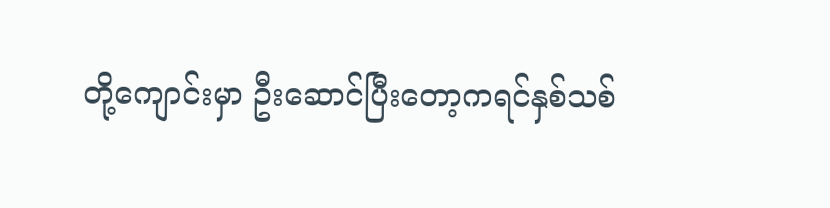တို့ကျောင်းမှာ ဦးဆောင်ပြီးတော့ကရင်နှစ်သစ်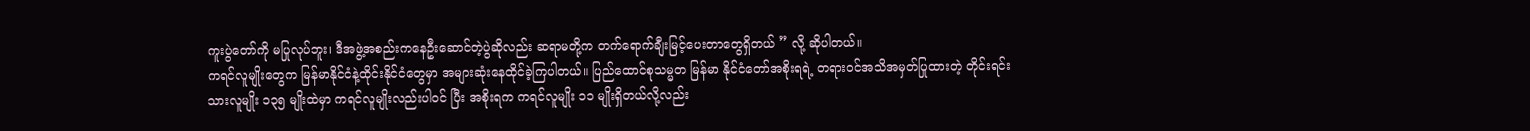ကူးပွဲတော်ကို မပြုလုပ်ဘူး၊ ဒီအဖွဲ့အစည်းကနေဦးဆောင်တဲ့ပွဲဆိုလည်း ဆရာမတို့က တက်ရောက်ချီးမြင့်ပေးတာတွေရှိတယ် ” လို့ ဆိုပါတယ်။
ကရင်လူမျိုးတွေက မြန်မာနိုင်ငံနဲ့ထိုင်းနိုင်ငံတွေမှာ အများဆုံးနေထိုင်ခဲ့ကြပါတယ်။ ပြည်ထောင်စုသမ္မတ မြန်မာ နိုင်ငံတော်အစိုးရရဲ့ တရားဝင်အသိအမှတ်ပြုထားတဲ့ တိုင်းရင်းသားလူမျိုး ၁၃၅ မျိုးထဲမှာ ကရင်လူမျိုးလည်းပါဝင် ပြီး အစိုးရက ကရင်လူမျိုး ၁၁ မျိုးရှိတယ်လို့လည်း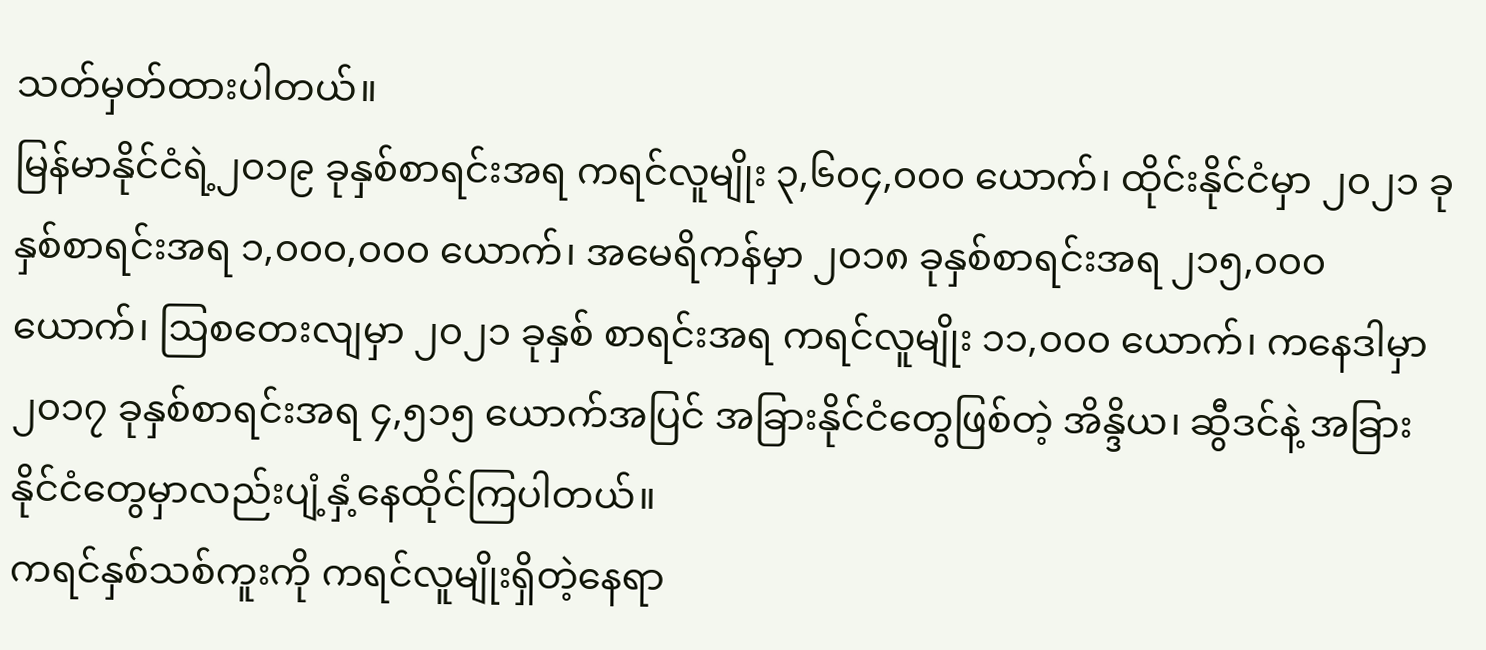သတ်မှတ်ထားပါတယ်။
မြန်မာနိုင်ငံရဲ့၂၀၁၉ ခုနှစ်စာရင်းအရ ကရင်လူမျိုး ၃,၆၀၄,၀၀၀ ယောက်၊ ထိုင်းနိုင်ငံမှာ ၂၀၂၁ ခုနှစ်စာရင်းအရ ၁,၀၀၀,၀၀၀ ယောက်၊ အမေရိကန်မှာ ၂၀၁၈ ခုနှစ်စာရင်းအရ ၂၁၅,၀၀၀ ယောက်၊ ဩစတေးလျမှာ ၂၀၂၁ ခုနှစ် စာရင်းအရ ကရင်လူမျိုး ၁၁,၀၀၀ ယောက်၊ ကနေဒါမှာ ၂၀၁၇ ခုနှစ်စာရင်းအရ ၄,၅၁၅ ယောက်အပြင် အခြားနိုင်ငံတွေဖြစ်တဲ့ အိန္ဒိယ၊ ဆွီဒင်နဲ့ အခြားနိုင်ငံတွေမှာလည်းပျံ့နှံ့နေထိုင်ကြပါတယ်။
ကရင်နှစ်သစ်ကူးကို ကရင်လူမျိုးရှိတဲ့နေရာ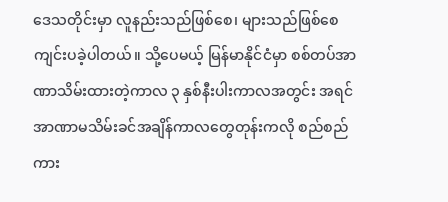ဒေသတိုင်းမှာ လူနည်းသည်ဖြစ်စေ၊ များသည်ဖြစ်စေ ကျင်းပခဲ့ပါတယ်။ သို့ပေမယ့် မြန်မာနိုင်ငံမှာ စစ်တပ်အာဏာသိမ်းထားတဲ့ကာလ ၃ နှစ်နီးပါးကာလအတွင်း အရင် အာဏာမသိမ်းခင်အချိန်ကာလတွေတုန်းကလို စည်စည်ကား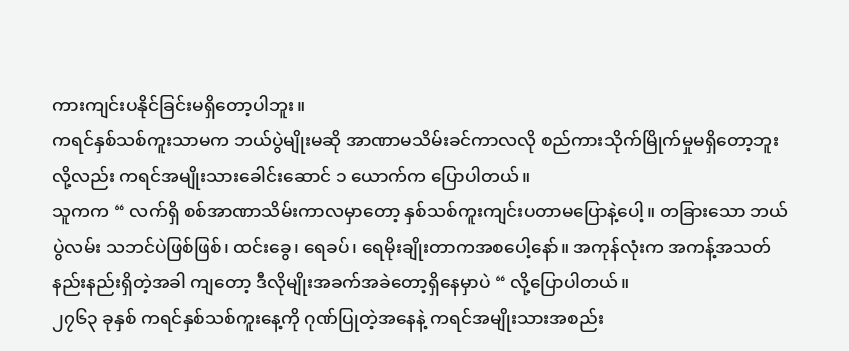ကားကျင်းပနိုင်ခြင်းမရှိတော့ပါဘူး။
ကရင်နှစ်သစ်ကူးသာမက ဘယ်ပွဲမျိုးမဆို အာဏာမသိမ်းခင်ကာလလို စည်ကားသိုက်မြိုက်မှုမရှိတော့ဘူးလို့လည်း ကရင်အမျိုးသားခေါင်းဆောင် ၁ ယောက်က ပြောပါတယ်။
သူကက “ လက်ရှိ စစ်အာဏာသိမ်းကာလမှာတော့ နှစ်သစ်ကူးကျင်းပတာမပြောနဲ့ပေါ့။ တခြားသော ဘယ်ပွဲလမ်း သဘင်ပဲဖြစ်ဖြစ်၊ ထင်းခွေ၊ ရေခပ်၊ ရေမိုးချိုးတာကအစပေါ့နော်။ အကုန်လုံးက အကန့်အသတ် နည်းနည်းရှိတဲ့အခါ ကျတော့ ဒီလိုမျိုးအခက်အခဲတော့ရှိနေမှာပဲ “ လို့ပြောပါတယ်။
၂၇၆၃ ခုနှစ် ကရင်နှစ်သစ်ကူးနေ့ကို ဂုဏ်ပြုတဲ့အနေနဲ့ ကရင်အမျိုးသားအစည်း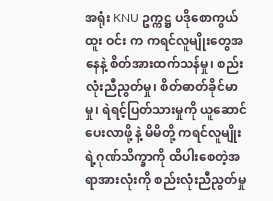အရုံး KNU ဥက္ကဋ္ဌ ပဒိုစောကွယ်ထူး ဝင်း က ကရင်လူမျိုးတွေအနေနဲ့ စိတ်အားထက်သန်မှု၊ စည်းလုံးညီညွတ်မှု၊ စိတ်ဓာတ်ခိုင်မာမှု၊ ရဲရင့်ပြတ်သားမှုကို ယူဆောင်ပေးလာဖို့ နဲ့ မိမိတို့ ကရင်လူမျိုးရဲ့ဂုဏ်သိက္ခာကို ထိပါးစေတဲ့အရာအားလုံးကို စည်းလုံးညီညွတ်မှု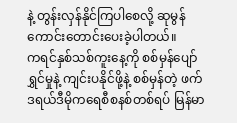နဲ့ တွန်းလှန်နိုင်ကြပါစေလို့ ဆုမွန်ကောင်းတောင်းပေးခဲ့ပါတယ်။
ကရင်နှစ်သစ်ကူးနေ့ကို စစ်မှန်ပျော်ရွှင်မှုနဲ့ ကျင်းပနိုင်ဖို့နဲ့ စစ်မှန်တဲ့ ဖက်ဒရယ်ဒီမိုကရေစီစနစ်တစ်ရပ် မြန်မာ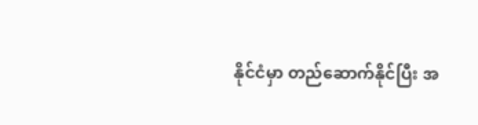နိုင်ငံမှာ တည်ဆောက်နိုင်ပြီး အ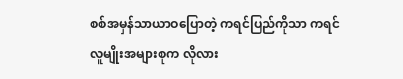စစ်အမှန်သာယာဝပြောတဲ့ ကရင်ပြည်ကိုသာ ကရင်လူမျိုးအများစုက လိုလား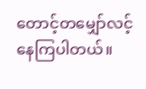တောင့်တမျှော်လင့်နေကြပါတယ်။